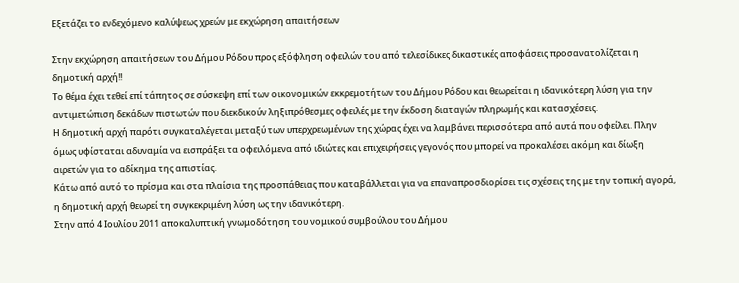Εξετάζει το ενδεχόμενο καλύψεως χρεών με εκχώρηση απαιτήσεων

Στην εκχώρηση απαιτήσεων του Δήμου Ρόδου προς εξόφληση οφειλών του από τελεσίδικες δικαστικές αποφάσεις προσανατολίζεται η δημοτική αρχή!!
Το θέμα έχει τεθεί επί τάπητος σε σύσκεψη επί των οικονομικών εκκρεμοτήτων του Δήμου Ρόδου και θεωρείται η ιδανικότερη λύση για την αντιμετώπιση δεκάδων πιστωτών που διεκδικούν ληξιπρόθεσμες οφειλές με την έκδοση διαταγών πληρωμής και κατασχέσεις.
Η δημοτική αρχή παρότι συγκαταλέγεται μεταξύ των υπερχρεωμένων της χώρας έχει να λαμβάνει περισσότερα από αυτά που οφείλει. Πλην όμως υφίσταται αδυναμία να εισπράξει τα οφειλόμενα από ιδιώτες και επιχειρήσεις γεγονός που μπορεί να προκαλέσει ακόμη και δίωξη αιρετών για το αδίκημα της απιστίας.
Κάτω από αυτό το πρίσμα και στα πλαίσια της προσπάθειας που καταβάλλεται για να επαναπροσδιορίσει τις σχέσεις της με την τοπική αγορά, η δημοτική αρχή θεωρεί τη συγκεκριμένη λύση ως την ιδανικότερη.
Στην από 4 Ιουλίου 2011 αποκαλυπτική γνωμοδότηση του νομικού συμβούλου του Δήμου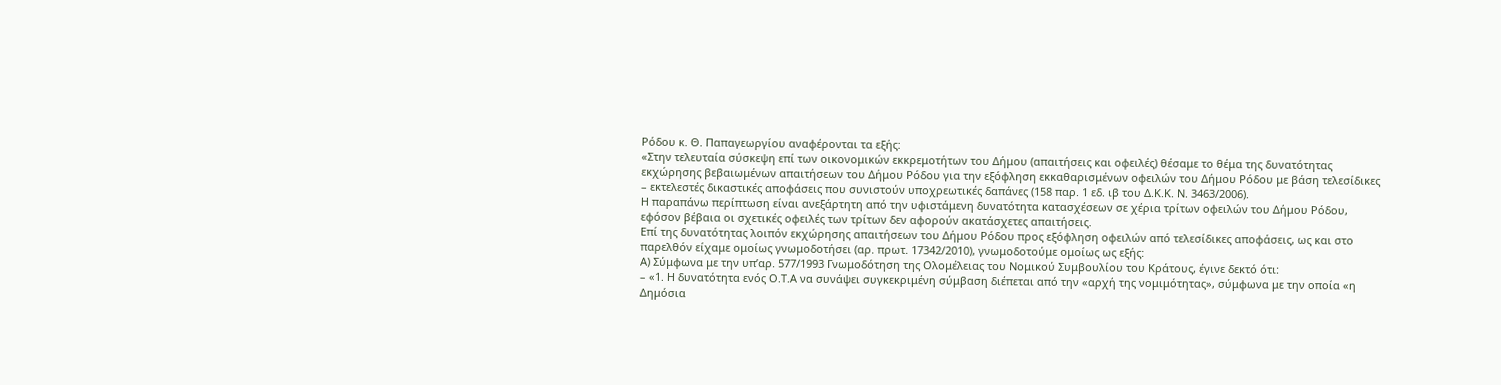Ρόδου κ. Θ. Παπαγεωργίου αναφέρονται τα εξής:
«Στην τελευταία σύσκεψη επί των οικονομικών εκκρεμοτήτων του Δήμου (απαιτήσεις και οφειλές) θέσαμε το θέμα της δυνατότητας εκχώρησης βεβαιωμένων απαιτήσεων του Δήμου Ρόδου για την εξόφληση εκκαθαρισμένων οφειλών του Δήμου Ρόδου με βάση τελεσίδικες – εκτελεστές δικαστικές αποφάσεις που συνιστούν υποχρεωτικές δαπάνες (158 παρ. 1 εδ. ιβ του Δ.Κ.Κ. Ν. 3463/2006).
Η παραπάνω περίπτωση είναι ανεξάρτητη από την υφιστάμενη δυνατότητα κατασχέσεων σε χέρια τρίτων οφειλών του Δήμου Ρόδου, εφόσον βέβαια οι σχετικές οφειλές των τρίτων δεν αφορούν ακατάσχετες απαιτήσεις.
Επί της δυνατότητας λοιπόν εκχώρησης απαιτήσεων του Δήμου Ρόδου προς εξόφληση οφειλών από τελεσίδικες αποφάσεις, ως και στο παρελθόν είχαμε ομοίως γνωμοδοτήσει (αρ. πρωτ. 17342/2010), γνωμοδοτούμε ομοίως ως εξής:
Α) Σύμφωνα με την υπ’αρ. 577/1993 Γνωμοδότηση της Ολομέλειας του Νομικού Συμβουλίου του Κράτους, έγινε δεκτό ότι:
– «1. Η δυνατότητα ενός Ο.Τ.Α να συνάψει συγκεκριμένη σύμβαση διέπεται από την «αρχή της νομιμότητας», σύμφωνα με την οποία «η Δημόσια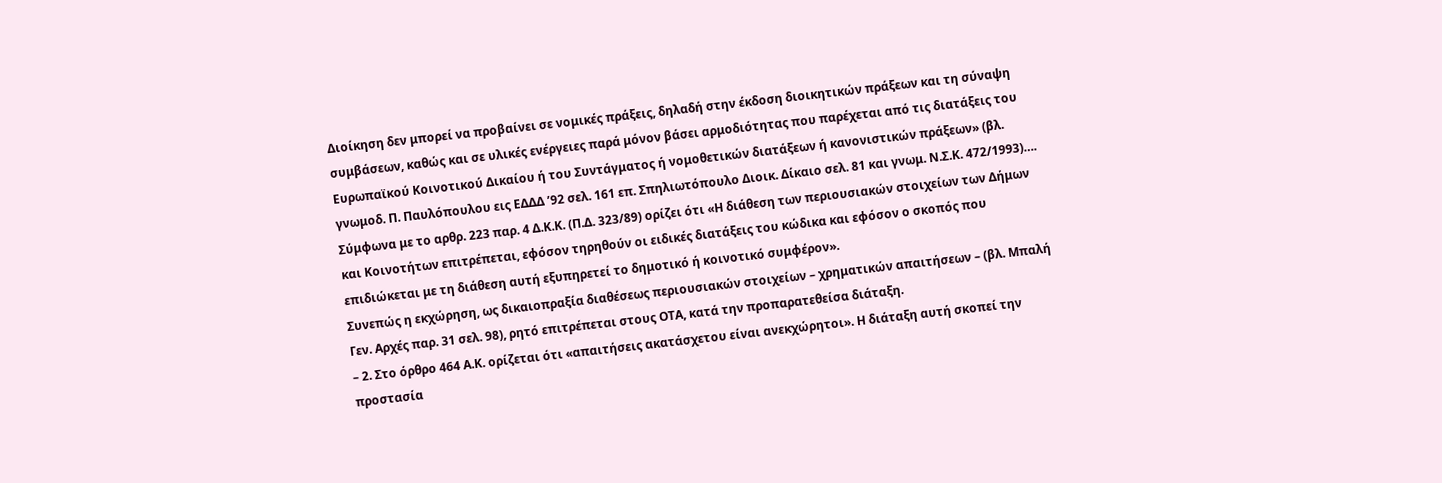Διοίκηση δεν μπορεί να προβαίνει σε νομικές πράξεις, δηλαδή στην έκδοση διοικητικών πράξεων και τη σύναψη συμβάσεων, καθώς και σε υλικές ενέργειες παρά μόνον βάσει αρμοδιότητας που παρέχεται από τις διατάξεις του Ευρωπαϊκού Κοινοτικού Δικαίου ή του Συντάγματος ή νομοθετικών διατάξεων ή κανονιστικών πράξεων» (βλ. γνωμοδ. Π. Παυλόπουλου εις ΕΔΔΔ ’92 σελ. 161 επ. Σπηλιωτόπουλο Διοικ. Δίκαιο σελ. 81 και γνωμ. Ν.Σ.Κ. 472/1993)….
Σύμφωνα με το αρθρ. 223 παρ. 4 Δ.Κ.Κ. (Π.Δ. 323/89) ορίζει ότι «Η διάθεση των περιουσιακών στοιχείων των Δήμων και Κοινοτήτων επιτρέπεται, εφόσον τηρηθούν οι ειδικές διατάξεις του κώδικα και εφόσον ο σκοπός που επιδιώκεται με τη διάθεση αυτή εξυπηρετεί το δημοτικό ή κοινοτικό συμφέρον».
Συνεπώς η εκχώρηση, ως δικαιοπραξία διαθέσεως περιουσιακών στοιχείων – χρηματικών απαιτήσεων – (βλ. Μπαλή Γεν. Αρχές παρ. 31 σελ. 98), ρητό επιτρέπεται στους ΟΤΑ, κατά την προπαρατεθείσα διάταξη.
– 2. Στο όρθρο 464 Α.Κ. ορίζεται ότι «απαιτήσεις ακατάσχετου είναι ανεκχώρητοι». Η διάταξη αυτή σκοπεί την προστασία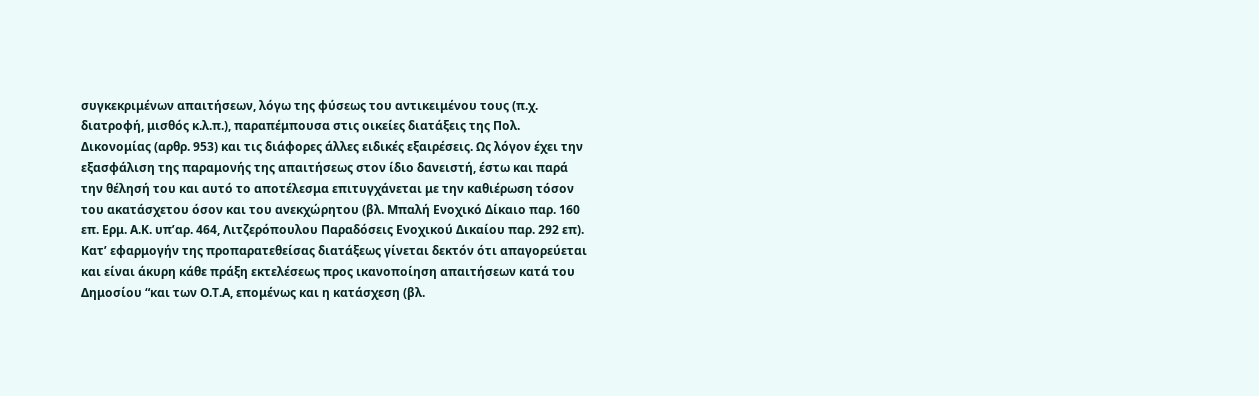συγκεκριμένων απαιτήσεων, λόγω της φύσεως του αντικειμένου τους (π.χ. διατροφή, μισθός κ.λ.π.), παραπέμπουσα στις οικείες διατάξεις της Πολ. Δικονομίας (αρθρ. 953) και τις διάφορες άλλες ειδικές εξαιρέσεις. Ως λόγον έχει την εξασφάλιση της παραμονής της απαιτήσεως στον ίδιο δανειστή, έστω και παρά την θέλησή του και αυτό το αποτέλεσμα επιτυγχάνεται με την καθιέρωση τόσον του ακατάσχετου όσον και του ανεκχώρητου (βλ. Μπαλή Ενοχικό Δίκαιο παρ. 160 επ. Ερμ. Α.Κ. υπ’αρ. 464, Λιτζερόπουλου Παραδόσεις Ενοχικού Δικαίου παρ. 292 επ).
Κατ’ εφαρμογήν της προπαρατεθείσας διατάξεως γίνεται δεκτόν ότι απαγορεύεται και είναι άκυρη κάθε πράξη εκτελέσεως προς ικανοποίηση απαιτήσεων κατά του Δημοσίου “και των Ο.Τ.Α, επομένως και η κατάσχεση (βλ.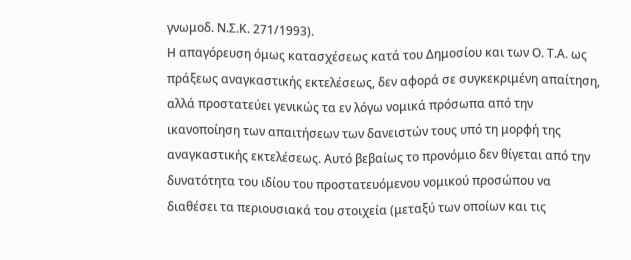γνωμοδ. Ν.Σ.Κ. 271/1993).
Η απαγόρευση όμως κατασχέσεως κατά του Δημοσίου και των Ο. Τ.Α. ως πράξεως αναγκαστικής εκτελέσεως, δεν αφορά σε συγκεκριμένη απαίτηση, αλλά προστατεύει γενικώς τα εν λόγω νομικά πρόσωπα από την ικανοποίηση των απαιτήσεων των δανειστών τους υπό τη μορφή της αναγκαστικής εκτελέσεως. Αυτό βεβαίως το προνόμιο δεν θίγεται από την δυνατότητα του ιδίου του προστατευόμενου νομικού προσώπου να διαθέσει τα περιουσιακά του στοιχεία (μεταξύ των οποίων και τις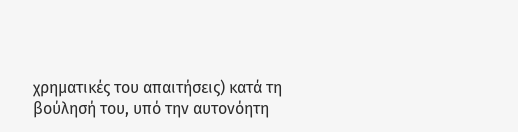χρηματικές του απαιτήσεις) κατά τη βούλησή του, υπό την αυτονόητη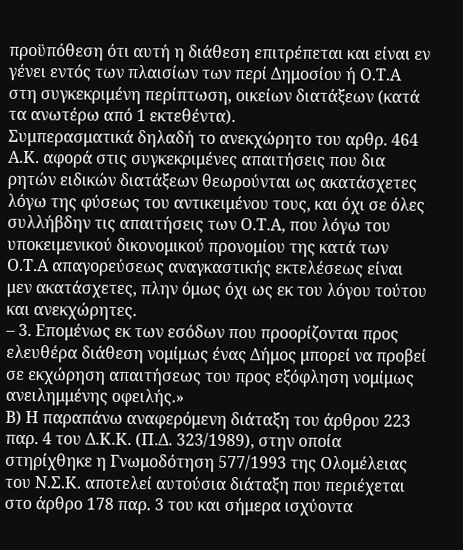προϋπόθεση ότι αυτή η διάθεση επιτρέπεται και είναι εν γένει εντός των πλαισίων των περί Δημοσίου ή Ο.Τ.Α στη συγκεκριμένη περίπτωση, οικείων διατάξεων (κατά τα ανωτέρω από 1 εκτεθέντα).
Συμπερασματικά δηλαδή το ανεκχώρητο του αρθρ. 464 Α.Κ. αφορά στις συγκεκριμένες απαιτήσεις που δια ρητών ειδικών διατάξεων θεωρούνται ως ακατάσχετες λόγω της φύσεως του αντικειμένου τους, και όχι σε όλες συλλήβδην τις απαιτήσεις των Ο.Τ.Α, που λόγω του υποκειμενικού δικονομικού προνομίου της κατά των Ο.Τ.Α απαγορεύσεως αναγκαστικής εκτελέσεως είναι μεν ακατάσχετες, πλην όμως όχι ως εκ του λόγου τούτου και ανεκχώρητες.
– 3. Επομένως εκ των εσόδων που προορίζονται προς ελευθέρα διάθεση νομίμως ένας Δήμος μπορεί να προβεί σε εκχώρηση απαιτήσεως του προς εξόφληση νομίμως ανειλημμένης οφειλής.»
Β) Η παραπάνω αναφερόμενη διάταξη του άρθρου 223 παρ. 4 του Δ.Κ.Κ. (Π.Δ. 323/1989), στην οποία στηρίχθηκε η Γνωμοδότηση 577/1993 της Ολομέλειας του Ν.Σ.Κ. αποτελεί αυτούσια διάταξη που περιέχεται στο άρθρο 178 παρ. 3 του και σήμερα ισχύοντα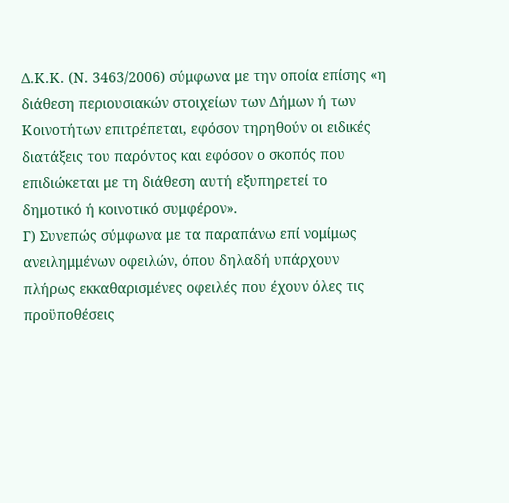Δ.Κ.Κ. (Ν. 3463/2006) σύμφωνα με την οποία επίσης «η διάθεση περιουσιακών στοιχείων των Δήμων ή των Κοινοτήτων επιτρέπεται, εφόσον τηρηθούν οι ειδικές διατάξεις του παρόντος και εφόσον ο σκοπός που επιδιώκεται με τη διάθεση αυτή εξυπηρετεί το δημοτικό ή κοινοτικό συμφέρον».
Γ) Συνεπώς σύμφωνα με τα παραπάνω επί νομίμως ανειλημμένων οφειλών, όπου δηλαδή υπάρχουν πλήρως εκκαθαρισμένες οφειλές που έχουν όλες τις προϋποθέσεις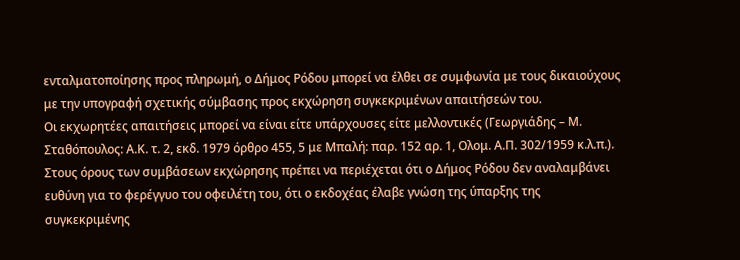ενταλματοποίησης προς πληρωμή, ο Δήμος Ρόδου μπορεί να έλθει σε συμφωνία με τους δικαιούχους με την υπογραφή σχετικής σύμβασης προς εκχώρηση συγκεκριμένων απαιτήσεών του.
Οι εκχωρητέες απαιτήσεις μπορεί να είναι είτε υπάρχουσες είτε μελλοντικές (Γεωργιάδης – Μ. Σταθόπουλος: Α.Κ. τ. 2, εκδ. 1979 όρθρο 455, 5 με Μπαλή: παρ. 152 αρ. 1, Ολομ. Α.Π. 302/1959 κ.λ.π.).
Στους όρους των συμβάσεων εκχώρησης πρέπει να περιέχεται ότι ο Δήμος Ρόδου δεν αναλαμβάνει ευθύνη για το φερέγγυο του οφειλέτη του, ότι ο εκδοχέας έλαβε γνώση της ύπαρξης της συγκεκριμένης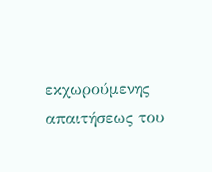εκχωρούμενης απαιτήσεως του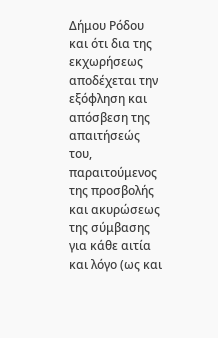Δήμου Ρόδου και ότι δια της εκχωρήσεως αποδέχεται την εξόφληση και απόσβεση της απαιτήσεώς του, παραιτούμενος της προσβολής και ακυρώσεως της σύμβασης για κάθε αιτία και λόγο (ως και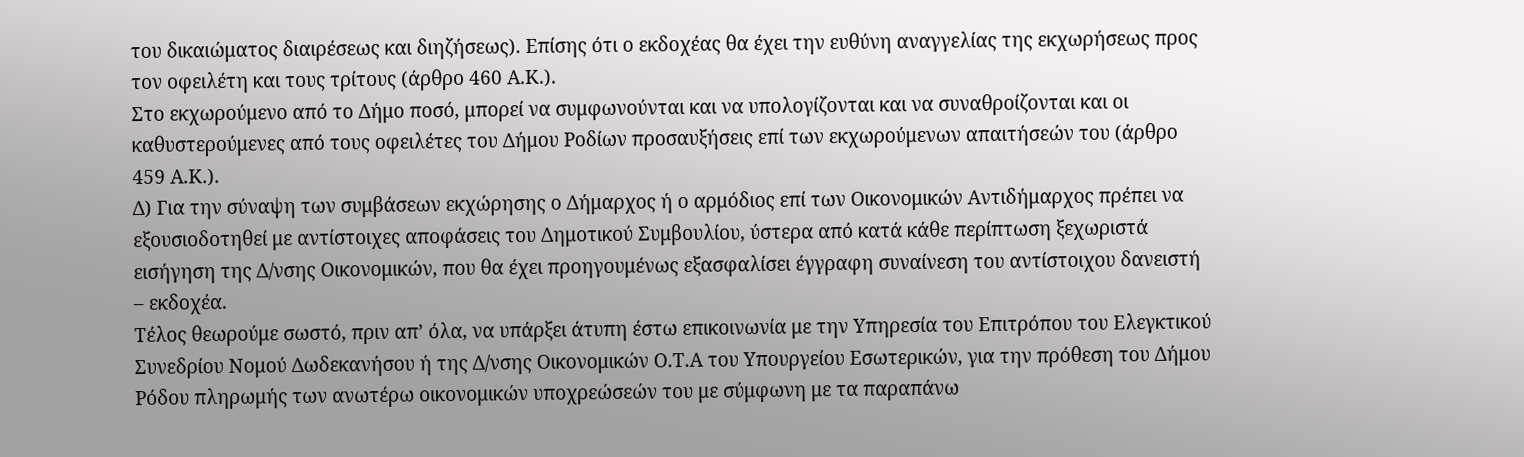του δικαιώματος διαιρέσεως και διηζήσεως). Επίσης ότι ο εκδοχέας θα έχει την ευθύνη αναγγελίας της εκχωρήσεως προς τον οφειλέτη και τους τρίτους (άρθρο 460 Α.Κ.).
Στο εκχωρούμενο από το Δήμο ποσό, μπορεί να συμφωνούνται και να υπολογίζονται και να συναθροίζονται και οι καθυστερούμενες από τους οφειλέτες του Δήμου Ροδίων προσαυξήσεις επί των εκχωρούμενων απαιτήσεών του (άρθρο 459 Α.Κ.).
Δ) Για την σύναψη των συμβάσεων εκχώρησης ο Δήμαρχος ή ο αρμόδιος επί των Οικονομικών Αντιδήμαρχος πρέπει να εξουσιοδοτηθεί με αντίστοιχες αποφάσεις του Δημοτικού Συμβουλίου, ύστερα από κατά κάθε περίπτωση ξεχωριστά εισήγηση της Δ/νσης Οικονομικών, που θα έχει προηγουμένως εξασφαλίσει έγγραφη συναίνεση του αντίστοιχου δανειστή – εκδοχέα.
Τέλος θεωρούμε σωστό, πριν απ’ όλα, να υπάρξει άτυπη έστω επικοινωνία με την Υπηρεσία του Επιτρόπου του Ελεγκτικού Συνεδρίου Νομού Δωδεκανήσου ή της Δ/νσης Οικονομικών Ο.Τ.Α του Υπουργείου Εσωτερικών, για την πρόθεση του Δήμου Ρόδου πληρωμής των ανωτέρω οικονομικών υποχρεώσεών του με σύμφωνη με τα παραπάνω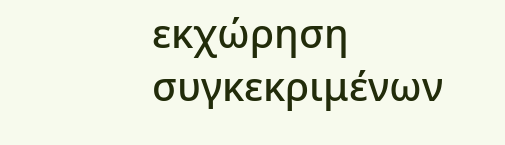εκχώρηση συγκεκριμένων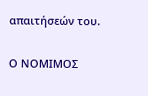απαιτήσεών του.

Ο ΝΟΜΙΜΟΣ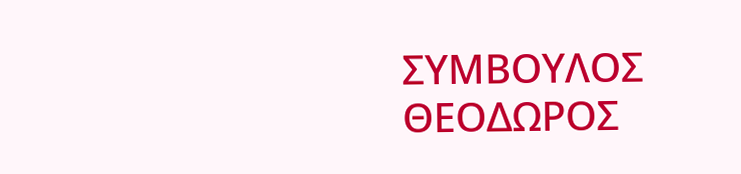ΣΥΜΒΟΥΛΟΣ
ΘΕΟΔΩΡΟΣ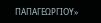ΠΑΠΑΓΕΩΡΓΙΟΥ»